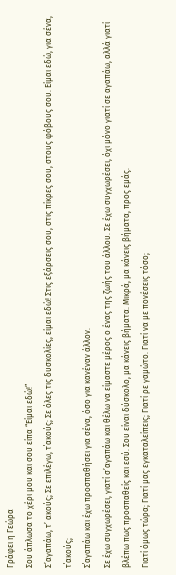Γράφει η Γεώρα
Σου άπλωσα το χέρι μου και σου είπα “Είμαι εδώ!”
Σ’αγαπάω, τ’ ακούς; Σε επιλέγω, τ΄ακούς; Σε όλες τις δυσκολίες, είμαι εδώ! Στις εξάρσεις σου, στις πίκρες σου, στους φόβους σου. Είμαι εδώ, για σένα, τ΄ακούς;
Σ΄αγαπάω και έχω προσπαθήσει για σένα, όσο για κανέναν άλλον.
Σε έχω συγχωρέσει, γιατί σ’αγαπάω και θέλω να είμαστε μέρος ο ένας της ζωής του άλλου. Σε έχω συγχωρέσει, όχι μόνο γιατί σε αγαπάω, αλλά γιατί βλέπω πως προσπαθείς και εσύ. Σου είναι δύσκολο, μα κάνεις βήματα. Μικρά, μα κάνεις βήματα, προς εμάς.
Γιατί όμως τώρα; Γιατί μας εγκαταλείπεις; Γιατί ρε γαμώτο. Γιατί να με πονέσεις τόσο;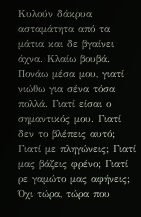Κυλούν δάκρυα ασταμάτητα από τα μάτια και δε βγαίνει άχνα. Κλαίω βουβά. Πονάω μέσα μου, γιατί νιώθω για σένα τόσα πολλά. Γιατί είσαι ο σημαντικός μου. Γιατί δεν το βλέπεις αυτό;
Γιατί με πληγώνεις; Γιατί μας βάζεις φρένο; Γιατί ρε γαμώτο μας αφήνεις; Όχι τώρα, τώρα που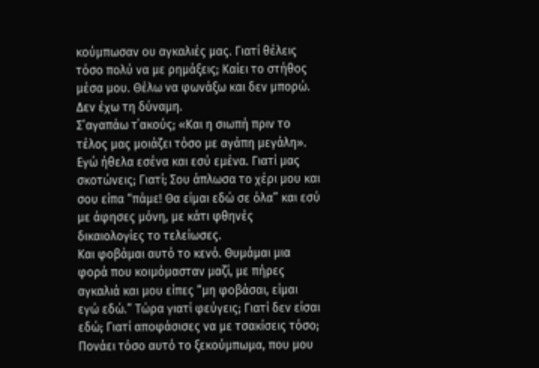κούμπωσαν ου αγκαλιές μας. Γιατί θέλεις τόσο πολύ να με ρημάξεις; Καίει το στήθος μέσα μου. Θέλω να φωνάξω και δεν μπορώ. Δεν έχω τη δύναμη.
Σ’αγαπάω τ΄ακούς; «Και η σιωπή πριν το τέλος μας μοιάζει τόσο με αγάπη μεγάλη».
Εγώ ήθελα εσένα και εσύ εμένα. Γιατί μας σκοτώνεις; Γιατί; Σου άπλωσα το χέρι μου και σου είπα “πάμε! Θα είμαι εδώ σε όλα” και εσύ με άφησες μόνη, με κάτι φθηνές δικαιολογίες το τελείωσες.
Και φοβάμαι αυτό το κενό. Θυμάμαι μια φορά που κοιμόμασταν μαζί, με πήρες αγκαλιά και μου είπες “μη φοβάσαι, είμαι εγώ εδώ.” Τώρα γιατί φεύγεις; Γιατί δεν είσαι εδώ; Γιατί αποφάσισες να με τσακίσεις τόσο;
Πονάει τόσο αυτό το ξεκούμπωμα, που μου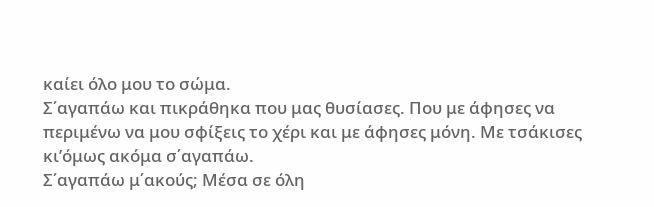καίει όλο μου το σώμα.
Σ΄αγαπάω και πικράθηκα που μας θυσίασες. Που με άφησες να περιμένω να μου σφίξεις το χέρι και με άφησες μόνη. Με τσάκισες κι’όμως ακόμα σ΄αγαπάω.
Σ΄αγαπάω μ΄ακούς; Μέσα σε όλη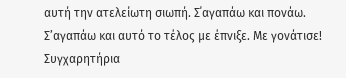αυτή την ατελείωτη σιωπή. Σ΄αγαπάω και πονάω. Σ’αγαπάω και αυτό το τέλος με έπνιξε. Με γονάτισε!
Συγχαρητήρια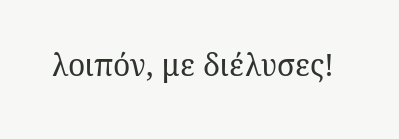λοιπόν, με διέλυσες!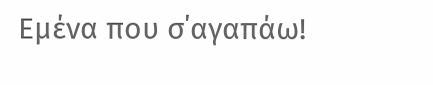Εμένα που σ΄αγαπάω!